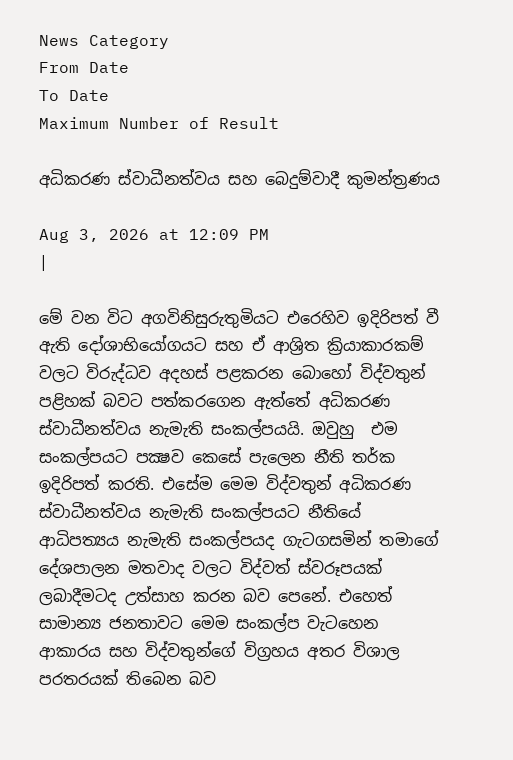News Category
From Date
To Date
Maximum Number of Result

අධිකරණ ස්වාධීනත්වය සහ බෙදුම්වාදී කුමන්ත්‍රණය

Aug 3, 2026 at 12:09 PM
|

මේ වන විට අගවිනිසුරුතුමියට එරෙහිව ඉදිරිපත් වී ඇති දෝශාභියෝගයට සහ ඒ ආශ්‍රිත ක්‍රියාකාරකම් වලට විරුද්ධව අදහස් පළකරන බොහෝ විද්වතුන් පළිහක් බවට පත්කරගෙන ඇත්තේ අධිකරණ ස්වාධීනත්වය නැමැති සංකල්පයයි. ඔවුහු  එම සංකල්පයට පක්‍ෂව කෙසේ පැලෙන නීති තර්ක ඉදිරිපත් කරති. එසේම මෙම විද්වතුන් අධිකරණ ස්වාධීනත්වය නැමැති සංකල්පයට නීතියේ ආධිපත්‍යය නැමැති සංකල්පයද ගැටගසමින් තමාගේ දේශපාලන මතවාද වලට විද්වත් ස්වරූපයක් ලබාදීමටද උත්සාහ කරන බව පෙනේ. එහෙත් සාමාන්‍ය ජනතාවට මෙම සංකල්ප වැටහෙන ආකාරය සහ විද්වතුන්ගේ විග්‍රහය අතර විශාල පරතරයක් තිබෙන බව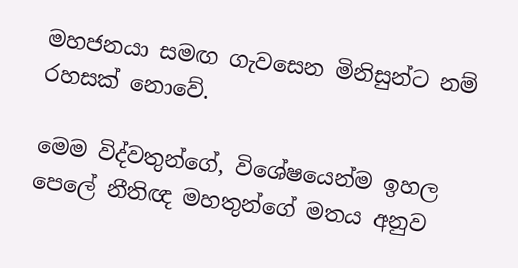මහජනයා සමඟ ගැවසෙන මිනිසුන්ට නම් රහසක් නොවේ.

මෙම විද්වතුන්ගේ, විශේෂයෙන්ම ඉහල පෙලේ නීතිඥ මහතුන්ගේ මතය අනුව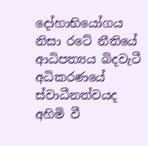දෝහාභියෝගය නිසා රටේ නීතියේ ආධිපත්‍යය බිදවැටී අධිකරණයේ ස්වාධීනත්වයද අහිමි වී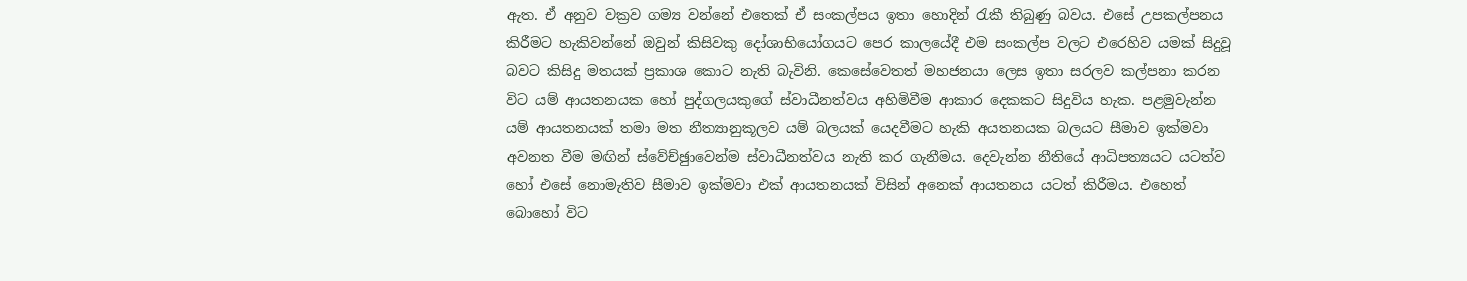ඇත. ඒ අනුව වක්‍රව ගම්‍ය වන්නේ එතෙක් ඒ සංකල්පය ඉතා හොදින් රැකී තිබුණු බවය. එසේ උපකල්පනය කිරීමට හැකිවන්නේ ඔවුන් කිසිවකු දෝශාභියෝගයට පෙර කාලයේදී එම සංකල්ප වලට එරෙහිව යමක් සිදුවූ බවට කිසිදු මතයක් ප්‍රකාශ කොට නැති බැවිනි. කෙසේවෙතත් මහජනයා ලෙස ඉතා සරලව කල්පනා කරන විට යම් ආයතනයක හෝ පුද්ගලයකුගේ ස්වාධීනත්වය අහිමිවීම ආකාර දෙකකට සිදුවිය හැක. පළමුවැන්න යම් ආයතනයක් තමා මත නීත්‍යානුකූලව යම් බලයක් යෙදවීමට හැකි අයතනයක බලයට සීමාව ඉක්මවා අවනත වීම මඟින් ස්වේච්ඡුාවෙන්ම ස්වාධීනත්වය නැති කර ගැනීමය. දෙවැන්න නීතියේ ආධිපත්‍යයට යටත්ව හෝ එසේ නොමැතිව සීමාව ඉක්මවා එක් ආයතනයක් විසින් අනෙක් ආයතනය යටත් කිරීමය. එහෙත් බොහෝ විට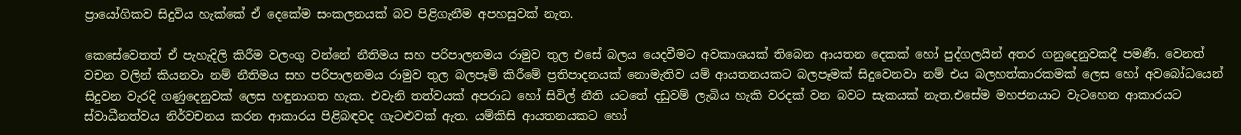ප්‍රායෝගිකව සිදුවිය හැක්කේ ඒ දෙකේම සංකලනයක් බව පිළිගැනීම අපහසුවක් නැත.

කෙසේවෙතත් ඒ පැහැදිලි කිරීම වලංගු වන්නේ නීතිමය සහ පරිපාලනමය රාමුව තුල එසේ බලය යෙදවීමට අවකාශයක් තිබෙන ආයතන දෙකක් හෝ පුද්ගලයින් අතර ගනුදෙනුවකදී පමණී. වෙනත් වචන වලින් කියනවා නම් නීතිමය සහ පරිපාලනමය රාමුව තුල බලපෑම් කිරීමේ ප්‍රතිපාදනයක් නොමැතිව යම් ආයතනයකට බලපෑමක් සිදුවෙනවා නම් එය බලහත්කාරකමක් ලෙස හෝ අවබෝධයෙන් සිදුවන වැරදි ගණුදෙනුවක් ලෙස හඳුනාගත හැක. එවැනි තත්වයක් අපරාධ හෝ සිවිල් නීති යටතේ දඩුවම් ලැබිය හැකි වරදක් වන බවට සැකයක් නැත.එසේම මහජනයාට වැටහෙන ආකාරයට ස්වාධීනත්වය නිර්වචනය කරන ආකාරය පිළිබඳවද ගැටළුවක් ඇත. යම්කිසි ආයතනයකට හෝ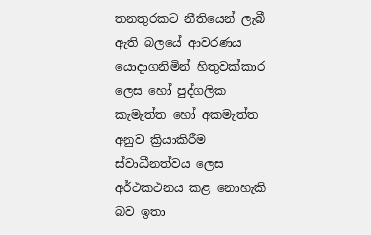තනතුරකට නීතියෙන් ලැබී ඇති බලයේ ආවරණය යොදාගනිමින් හිතුවක්කාර ලෙස හෝ පුද්ගලික කැමැත්ත හෝ අකමැත්ත අනුව ක්‍රියාකිරීම ස්වාධීනත්වය ලෙස අර්ථකථනය කළ නොහැකි බව ඉතා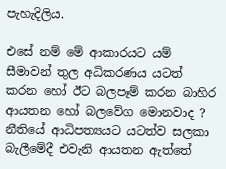පැහැදිලිය.

එසේ නම් මේ ආකාරයට යම් සීමාවන් තුල අධිකරණය යටත් කරන හෝ ඊට බලපෑම් කරන බාහිර ආයතන හෝ බලවේග මොනවාද ? නීතියේ ආධිපත්‍යයට යටත්ව සලකා බැලීමේදී එවැනි ආයතන ඇත්තේ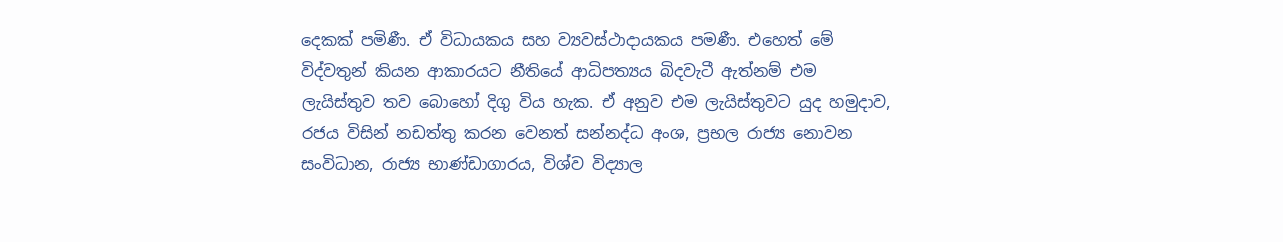දෙකක් පමිණී. ඒ විධායකය සහ ව්‍යවස්ථාදායකය පමණී. එහෙත් මේ විද්වතුන් කියන ආකාරයට නීතියේ ආධිපත්‍යය බිදවැටී ඇත්නම් එම ලැයිස්තුව තව බොහෝ දිගු විය හැක. ඒ අනුව එම ලැයිස්තුවට යුද හමුදාව, රජය විසින් නඩත්තු කරන වෙනත් සන්නද්ධ අංශ, ප්‍රභල රාජ්‍ය නොවන සංවිධාන, රාජ්‍ය භාණ්ඩාගාරය, විශ්ව විද්‍යාල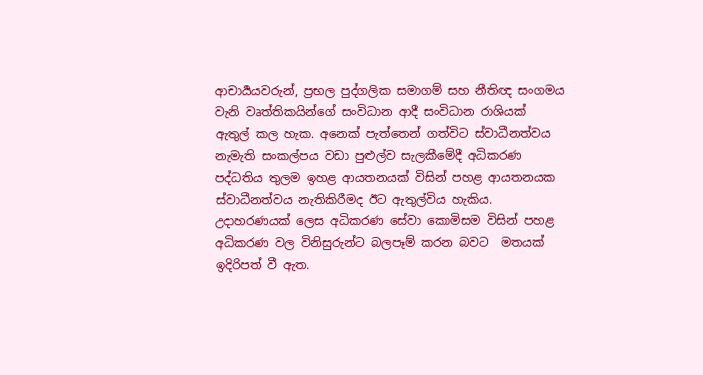ආචාර්‍යයවරුන්, ප්‍රභල පුද්ගලික සමාගම් සහ නීතිඥ සංගමය වැනි වෘත්තිකයින්ගේ සංවිධාන ආදී සංවිධාන රාශියක් ඇතුල් කල හැක. අනෙක් පැත්තෙන් ගත්විට ස්වාධීනත්වය නැමැති සංකල්පය වඩා පුළුල්ව සැලකීමේදී අධිකරණ පද්ධතිය තුලම ඉහළ ආයතනයක් විසින් පහළ ආයතනයක ස්වාධීනත්වය නැතිකිරීමද ඊට ඇතුල්විය හැකිය. උදාහරණයක් ලෙස අධිකරණ සේවා කොමිසම විසින් පහළ අධිකරණ වල විනිසුරුන්ට බලපෑම් කරන බවට  මතයක් ඉදිරිපත් වී ඇත.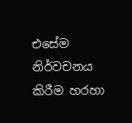එසේම නිර්වචනය කිරීම හරහා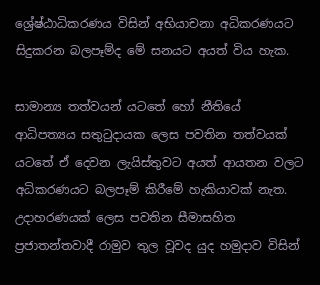ශ්‍රේෂ්ඨාධිකරණය විසින් අභියාචනා අධිකරණයට සිදුකරන බලපෑම්ද මේ සනයට අයත් විය හැක.

සාමාන්‍ය තත්වයන් යටතේ හෝ නීතියේ ආධිපත්‍යය සතුටුදායක ලෙස පවතින තත්වයක් යටතේ ඒ දෙවන ලැයිස්තුවට අයත් ආයතන වලට අධිකරණයට බලපෑම් කිරීමේ හැකියාවක් නැත. උදාහරණයක් ලෙස පවතින සීමාසහිත ප්‍රජාතන්තවාදී රාමුව තුල වූවද යුද හමුදාව විසින්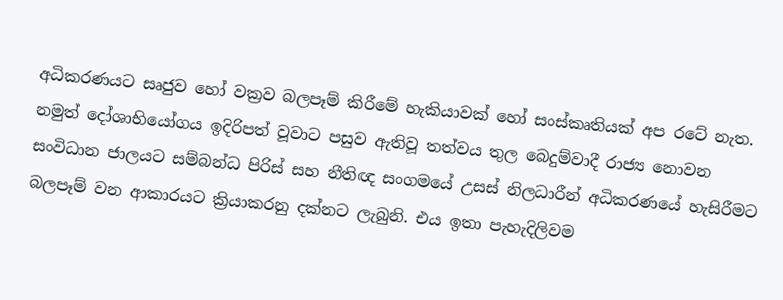අධිකරණයට සෘජුව හෝ වක්‍රව බලපෑම් කිරීමේ හැකියාවක් හෝ සංස්කෘතියක් අප රටේ නැත. නමුත් දෝශාභියෝගය ඉදිරිපත් වූවාට පසුව ඇතිවූ තත්වය තුල බෙදුම්වාදී රාජ්‍ය නොවන සංවිධාන ජාලයට සම්බන්ධ පිරිස් සහ නීතිඥ සංගමයේ උසස් නිලධාරීන් අධිකරණයේ හැසිරීමට බලපෑම් වන ආකාරයට ක්‍රියාකරනු දක්නට ලැබුනි. එය ඉතා පැහැදිලිවම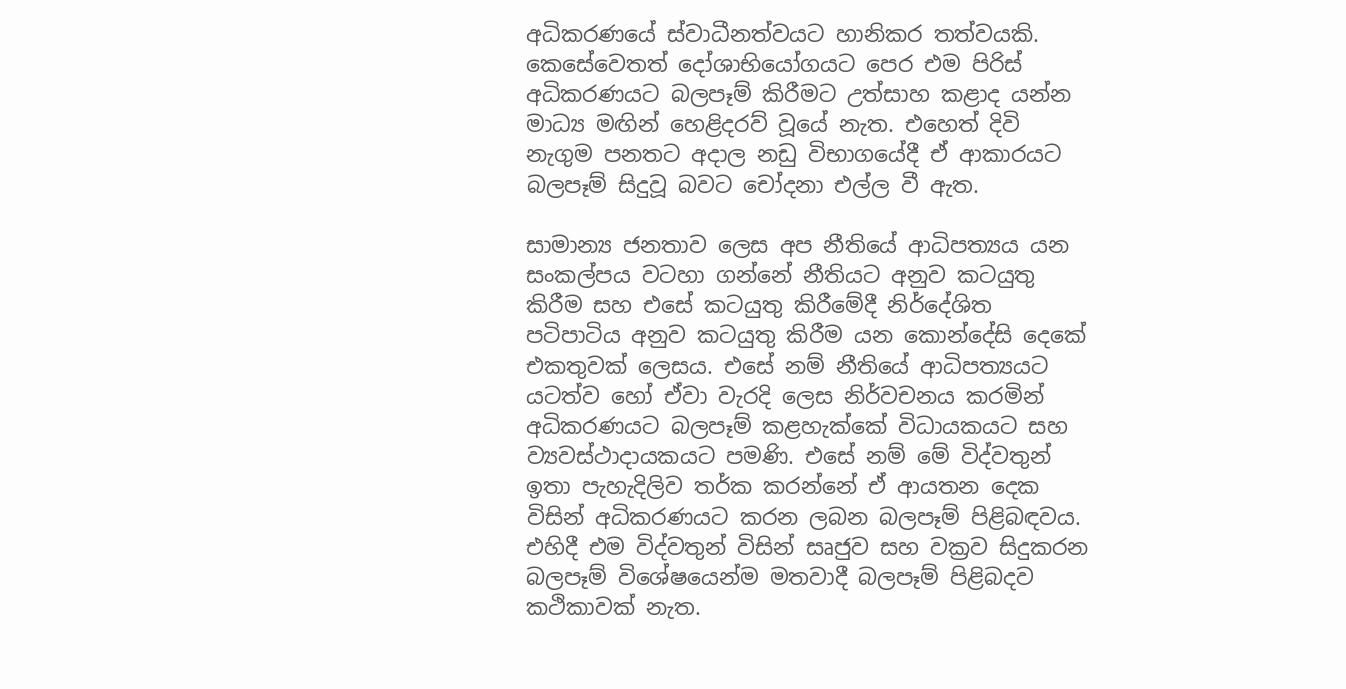අධිකරණයේ ස්වාධීනත්වයට හානිකර තත්වයකි. කෙසේවෙතත් දෝශාභියෝගයට පෙර එම පිරිස් අධිකරණයට බලපෑම් කිරීමට උත්සාහ කළාද යන්න මාධ්‍ය මඟින් හෙළිදරව් වූයේ නැත. එහෙත් දිවි නැගුම පනතට අදාල නඩු විභාගයේදී ඒ ආකාරයට බලපෑම් සිදුවූ බවට චෝදනා එල්ල වී ඇත.

සාමාන්‍ය ජනතාව ලෙස අප නීතියේ ආධිපත්‍යය යන සංකල්පය වටහා ගන්නේ නීතියට අනුව කටයුතු කිරීම සහ එසේ කටයුතු කිරීමේදී නිර්දේශිත පටිපාටිය අනුව කටයුතු කිරීම යන කොන්දේසි දෙකේ එකතුවක් ලෙසය. එසේ නම් නීතියේ ආධිපත්‍යයට යටත්ව හෝ ඒවා වැරදි ලෙස නිර්වචනය කරමින් අධිකරණයට බලපෑම් කළහැක්කේ විධායකයට සහ ව්‍යවස්ථාදායකයට පමණි. එසේ නම් මේ විද්වතුන් ඉතා පැහැදිලිව තර්ක කරන්නේ ඒ ආයතන දෙක විසින් අධිකරණයට කරන ලබන බලපෑම් පිළිබඳවය. එහිදී එම විද්වතුන් විසින් සෘජුව සහ වක්‍රව සිදුකරන බලපෑම් විශේෂයෙන්ම මතවාදී බලපෑම් පිළිබදව කථිකාවක් නැත.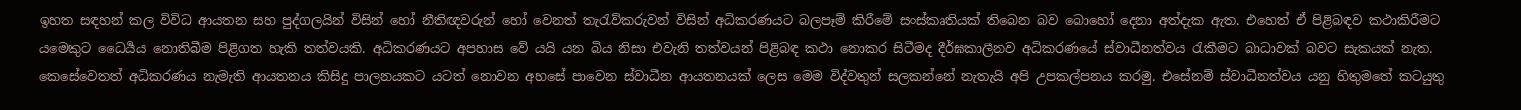ඉහත සඳහන් කල විවිධ ආයතන සහ පුද්ගලයින් විසින් හෝ නීතිඥවරුන් හෝ වෙනත් තැරැව්කරුවන් විසින් අධිකරණයට බලපෑම් කිරීමේ සංස්කෘතියක් තිබෙන බව බොහෝ දෙනා අත්දැක ඇත. එහෙත් ඒ පිළිබඳව කථාකිරීමට යමෙකුට ධෛර්‍යය නොතිබීම පිළිගත හැකි තත්වයකි. අධිකරණයට අපහාස වේ යයි යන බිය නිසා එවැනි තත්වයන් පිළිබඳ කථා නොකර සිටීමද දීර්ඝකාලීනව අධිකරණයේ ස්වාධීනත්වය රැකීමට බාධාවක් බවට සැකයක් නැත. කෙසේවෙතත් අධිකරණය නැමැති ආයතනය කිසිදු පාලනයකට යටත් නොවන අහසේ පාවෙන ස්වාධීන ආයතනයක් ලෙස මෙම විද්වතුන් සලකන්නේ නැතැයි අපි උපකල්පනය කරමු. එසේනම් ස්වාධීනත්වය යනු හිතුමතේ කටයුතු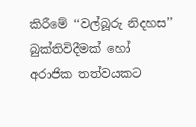කිරීමේ ‘‘වල්බූරු නිදහස’’ බුක්තිවිදීමක් හෝ අරාජික තත්වයකට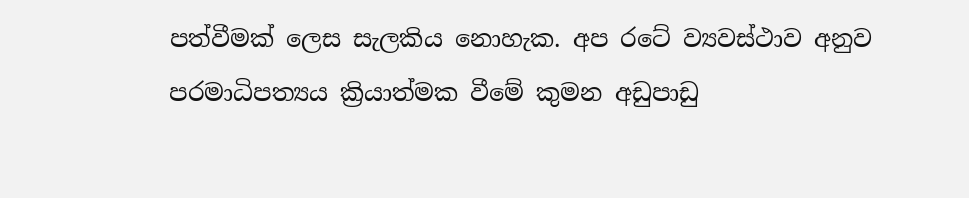පත්වීමක් ලෙස සැලකිය නොහැක. අප රටේ ව්‍යවස්ථාව අනුව පරමාධිපත්‍යය ක්‍රියාත්මක වීමේ කුමන අඩුපාඩු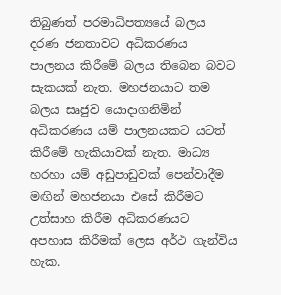තිබුණත් පරමාධිපත්‍යයේ බලය දරණ ජනතාවට අධිකරණය පාලනය කිරීමේ බලය තිබෙන බවට සැකයක් නැත. මහජනයාට තම බලය සෘජුව යොදාගනිමින් අධිකරණය යම් පාලනයකට යටත් කිරීමේ හැකියාවක් නැත. මාධ්‍ය හරහා යම් අඩුපාඩුවක් පෙන්වාදීම මඟින් මහජනයා එසේ කිරීමට උත්සාහ කිරීම අධිකරණයට අපහාස කිරීමක් ලෙස අර්ථ ගැන්විය හැක.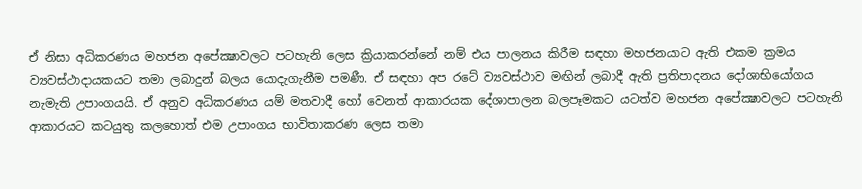ඒ නිසා අධිකරණය මහජන අපේක්‍ෂාවලට පටහැනි ලෙස ක්‍රියාකරන්නේ නම් එය පාලනය කිරීම සඳහා මහජනයාට ඇති එකම ක්‍රමය ව්‍යවස්ථාදායකයට තමා ලබාදුන් බලය යොදැගැනීම පමණී. ඒ සඳහා අප රටේ ව්‍යවස්ථාව මඟින් ලබාදී ඇති ප්‍රතිපාදනය දෝශාභියෝගය නැමැති උපාංගයයි. ඒ අනුව අධිකරණය යම් මතවාදී හෝ වෙනත් ආකාරයක දේශාපාලන බලපෑමකට යටත්ව මහජන අපේක්‍ෂාවලට පටහැනි ආකාරයට කටයුතු කලහොත් එම උපාංගය භාවිතාකරණ ලෙස තමා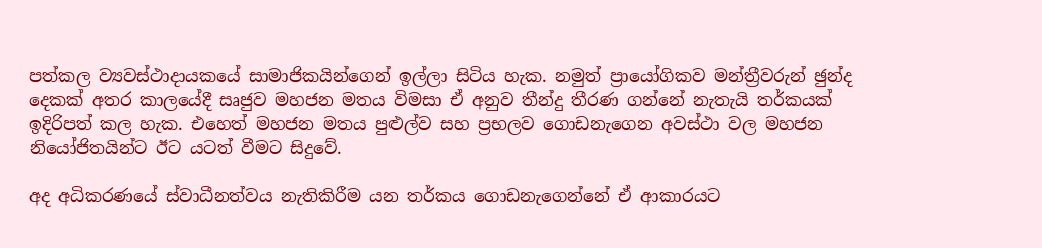පත්කල ව්‍යවස්ථාදායකයේ සාමාජිකයින්ගෙන් ඉල්ලා සිටිය හැක. නමුත් ප්‍රායෝගිකව මන්ත්‍රීවරුන් ඡුන්ද දෙකක් අතර කාලයේදී සෘජුව මහජන මතය විමසා ඒ අනුව තීන්දු තීරණ ගන්නේ නැතැයි තර්කයක් ඉදිරිපත් කල හැක. එහෙත් මහජන මතය පුළුල්ව සහ ප්‍රභලව ගොඩනැගෙන අවස්ථා වල මහජන නියෝජිතයින්ට ඊට යටත් වීමට සිදුවේ.

අද අධිකරණයේ ස්වාධීනත්වය නැතිකිරීම යන තර්කය ගොඩනැගෙන්නේ ඒ ආකාරයට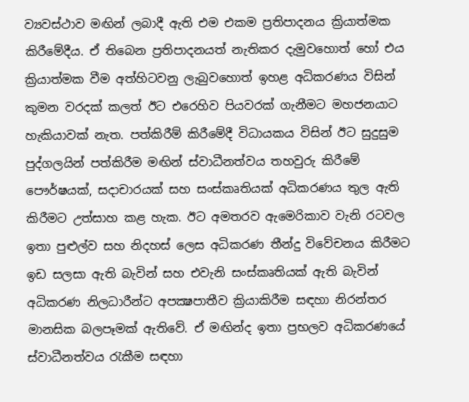ව්‍යවස්ථාව මඟින් ලබාදී ඇති එම එකම ප්‍රතිපාදනය ක්‍රියාත්මක කිරීමේදීය. ඒ තිබෙන ප්‍රතිපාදනයත් නැතිකර දැමුවහොත් හෝ එය ක්‍රියාත්මක වීම අත්හිටවනු ලැබුවහොත් ඉහළ අධිකරණය විසින් කුමන වරදක් කලත් ඊට එරෙහිව පියවරක් ගැනීමට මහජනයාට හැකියාවක් නැත. පත්කිරීම් කිරීමේදී විධායකය විසින් ඊට සුදුසුම පුද්ගලයින් පත්කිරීම මඟින් ස්වාධීනත්වය තහවුරු කිරීමේ පෞර්ෂයක්, සදාචාරයක් සහ සංස්කෘතියක් අධිකරණය තුල ඇති කිරීමට උත්සාහ කළ හැක. ඊට අමතරව ඇමෙරිකාව වැනි රටවල ඉතා පුළුල්ව සහ නිදහස් ලෙස අධිකරණ තීන්දු විවේචනය කිරීමට ඉඩ සලසා ඇති බැවින් සහ එවැනි සංස්කෘතියක් ඇති බැවින් අධිකරණ නිලධාරීන්ට අපක්‍ෂපාතීව ක්‍රියාකිරීම සඳහා නිරන්තර මානසික බලපෑමක් ඇතිවේ. ඒ මඟින්ද ඉතා ප්‍රභලව අධිකරණයේ ස්වාධීනත්වය රැකීම සඳහා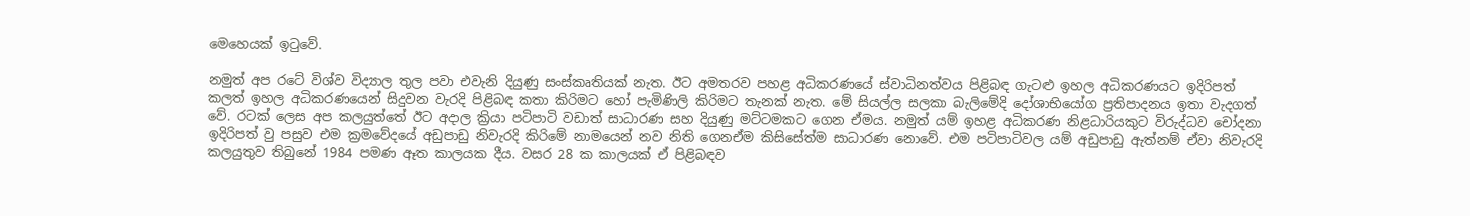මෙහෙයක් ඉටුවේ.

නමුත් අප රටේ විශ්ව විද්‍යාල තුල පවා එවැනි දියුණු සංස්කෘතියක් නැත. ඊට අමතරව පහළ අධිකරණයේ ස්වාධිනත්වය පිළිබඳ ගැටළු ඉහල අධිකරණයට ඉදිරිපත් කලත් ඉහල අධිකරණයෙන් සිදුවන වැරදි පිළිබඳ කතා කිරිමට හෝ පැමිණිලි කිරිමට තැනක් නැත. මේ සියල්ල සලකා බැලිමේදි දෝශාභියෝග ප්‍රතිපාදනය ඉතා වැදගත් වේ. රටක් ලෙස අප කලයුත්තේ ඊට අදාල ක්‍රියා පටිපාටි වඩාත් සාධාරණ සහ දියුණු මට්ටමකට ගෙන ඒමය. නමුත් යම් ඉහළ අධිකරණ නිළධාරියකුට විරුද්ධව චෝදනා ඉදිරිපත් වු පසුව එම ක්‍රමවේදයේ අඩුපාඩු නිවැරදි කිරිමේ නාමයෙන් නව නිති ගෙනඒම කිසිසේත්ම සාධාරණ නොවේ. එම පටිපාටිවල යම් අඩුපාඩු ඇත්නම් ඒවා නිවැරදි කලයුතුව තිබුනේ 1984 පමණ ඈත කාලයක දීය. වසර 28 ක කාලයක් ඒ පිළිබඳව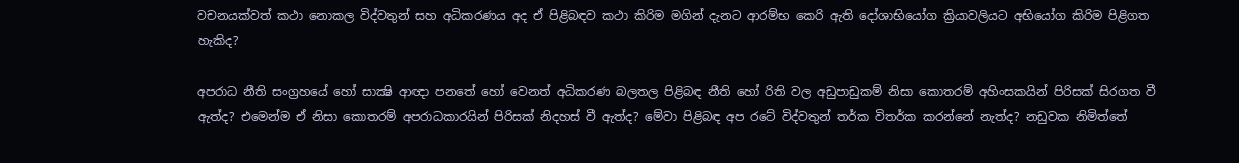වචනයක්වත් කථා නොකල විද්වතුන් සහ අධිකරණය අද ඒ පිළිබඳව කථා කිරිම මගින් දැනට ආරම්භ කෙරි ඇති දෝශාභියෝග ක්‍රියාවලියට අභියෝග කිරිම පිළිගත හැකිද?

අපරාධ නීති සංග්‍රහයේ හෝ සාක්‍ෂි ආඥා පනතේ හෝ වෙනත් අධිකරණ බලතල පිළිබඳ නීති හෝ රිති වල අඩුපාඩුකම් නිසා කොතරම් අහිංසකයින් පිරිසක් සිරගත වී ඇත්ද? එමෙන්ම ඒ නිසා කොතරම් අපරාධකාරයින් පිරිසක් නිදහස් වී ඇත්ද? මේවා පිළිබඳ අප රටේ විද්වතුන් තර්ක විතර්ක කරන්නේ නැත්ද? නඩුවක නිමිත්තේ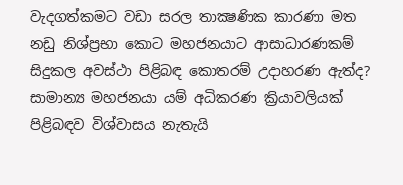වැදගත්කමට වඩා සරල තාක්‍ෂණික කාරණා මත නඩු නිශ්ප්‍රභා කොට මහජනයාට ආසාධාරණකම් සිදුකල අවස්ථා පිළිබඳ කොතරම් උදාහරණ ඇත්ද? සාමාන්‍ය මහජනයා යම් අධිකරණ ක්‍රියාවලියක් පිළිබඳව විශ්වාසය නැතැයි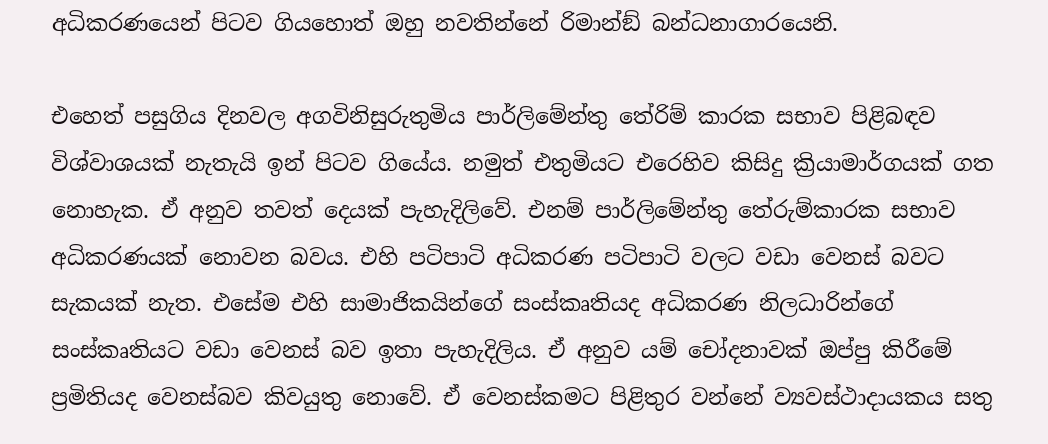අධිකරණයෙන් පිටව ගියහොත් ඔහු නවතින්නේ රිමාන්ඞ් බන්ධනාගාරයෙනි.

එහෙත් පසුගිය දිනවල අගවිනිසුරුතුමිය පාර්ලිමේන්තු තේරිම් කාරක සභාව පිළිබඳව විශ්වාශයක් නැතැයි ඉන් පිටව ගියේය. නමුත් එතුමියට එරෙහිව කිසිදු ක්‍රියාමාර්ගයක් ගත නොහැක. ඒ අනුව තවත් දෙයක් පැහැදිලිවේ. එනම් පාර්ලිමේන්තු තේරුම්කාරක සභාව අධිකරණයක් නොවන බවය. එහි පටිපාටි අධිකරණ පටිපාටි වලට වඩා වෙනස් බවට සැකයක් නැත. එසේම එහි සාමාජිකයින්ගේ සංස්කෘතියද අධිකරණ නිලධාරින්ගේ සංස්කෘතියට වඩා වෙනස් බව ඉතා පැහැදිලිය. ඒ අනුව යම් චෝදනාවක් ඔප්පු කිරීමේ ප්‍රමිතියද වෙනස්බව කිවයුතු නොවේ. ඒ වෙනස්කමට පිළිතුර වන්නේ ව්‍යවස්ථාදායකය සතු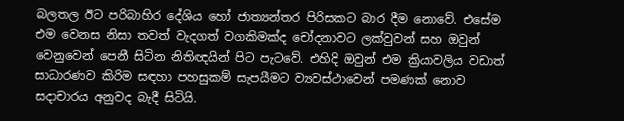බලතල ඊට පරිබාහිර දේශිය හෝ ජාත්‍යන්තර පිරිසකට බාර දීම නොවේ. එසේම එම වෙනස නිසා තවත් වැදගත් වගකිමක්ද චෝදනාවට ලක්වුවන් සහ ඔවුන් වෙනුවෙන් පෙනී සිටින නිතිඥයින් පිට පැටවේ. එහිදි ඔවුන් එම ක්‍රියාවලිය වඩාත් සාධාරණව කිරිම සඳහා පහසුකම් සැපයීමට ව්‍යවස්ථාවෙන් පමණක් නොව සදාචාරය අනුවද බැදී සිටියි.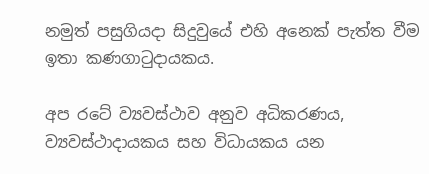නමුත් පසුගියදා සිදුවුයේ එහි අනෙක් පැත්ත වීම ඉතා කණගාටුදායකය.

අප රටේ ව්‍යවස්ථාව අනුව අධිකරණය, ව්‍යවස්ථාදායකය සහ විධායකය යන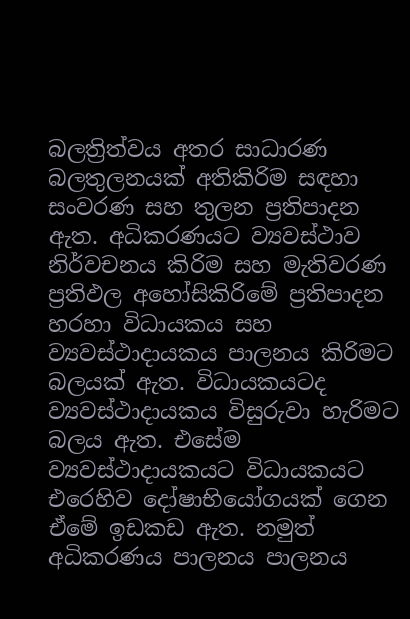බලත්‍රිත්වය අතර සාධාරණ බලතුලනයක් අතිකිරිම සඳහා සංවරණ සහ තුලන ප්‍රතිපාදන ඇත. අධිකරණයට ව්‍යවස්ථාව නිර්වචනය කිරිම සහ මැතිවරණ ප්‍රතිඵල අහෝසිකිරිමේ ප්‍රතිපාදන හරහා විධායකය සහ ව්‍යවස්ථාදායකය පාලනය කිරිමට බලයක් ඇත. විධායකයටද ව්‍යවස්ථාදායකය විසුරුවා හැරිමට බලය ඇත. එසේම ව්‍යවස්ථාදායකයට විධායකයට එරෙහිව දෝෂාභියෝගයක් ගෙන ඒමේ ඉඩකඩ ඇත. නමුත් අධිකරණය පාලනය පාලනය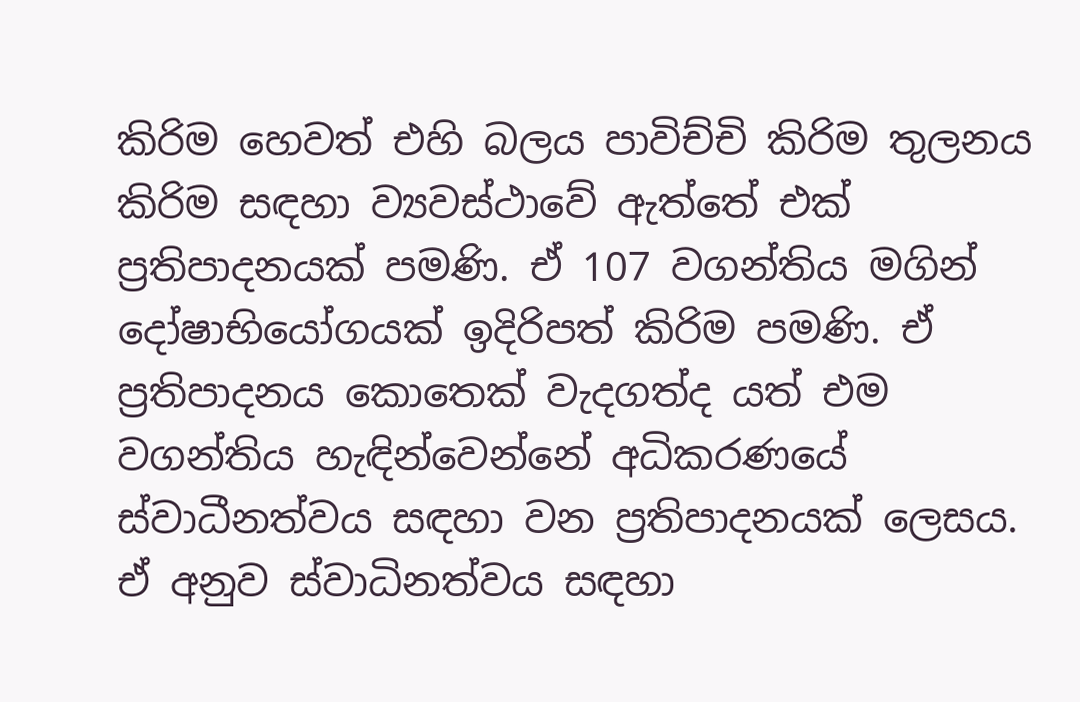කිරිම හෙවත් එහි බලය පාවිච්චි කිරිම තුලනය කිරිම සඳහා ව්‍යවස්ථාවේ ඇත්තේ එක් ප්‍රතිපාදනයක් පමණි. ඒ 107 වගන්තිය මගින් දෝෂාභියෝගයක් ඉදිරිපත් කිරිම පමණි. ඒ ප්‍රතිපාදනය කොතෙක් වැදගත්ද යත් එම වගන්තිය හැඳින්වෙන්නේ අධිකරණයේ ස්වාධීනත්වය සඳහා වන ප්‍රතිපාදනයක් ලෙසය. ඒ අනුව ස්වාධිනත්වය සඳහා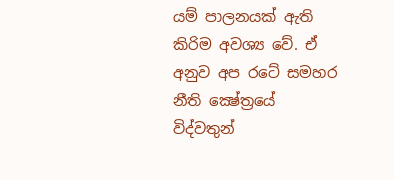යම් පාලනයක් ඇති කිරිම අවශ්‍ය වේ. ඒ අනුව අප රටේ සමහර නීති ක්‍ෂේත්‍රයේ විද්වතුන්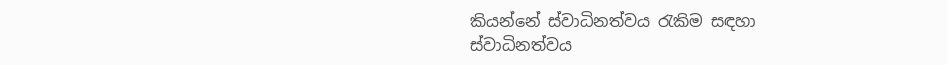කියන්නේ ස්වාධිනත්වය රැකිම සඳහා ස්වාධිනත්වය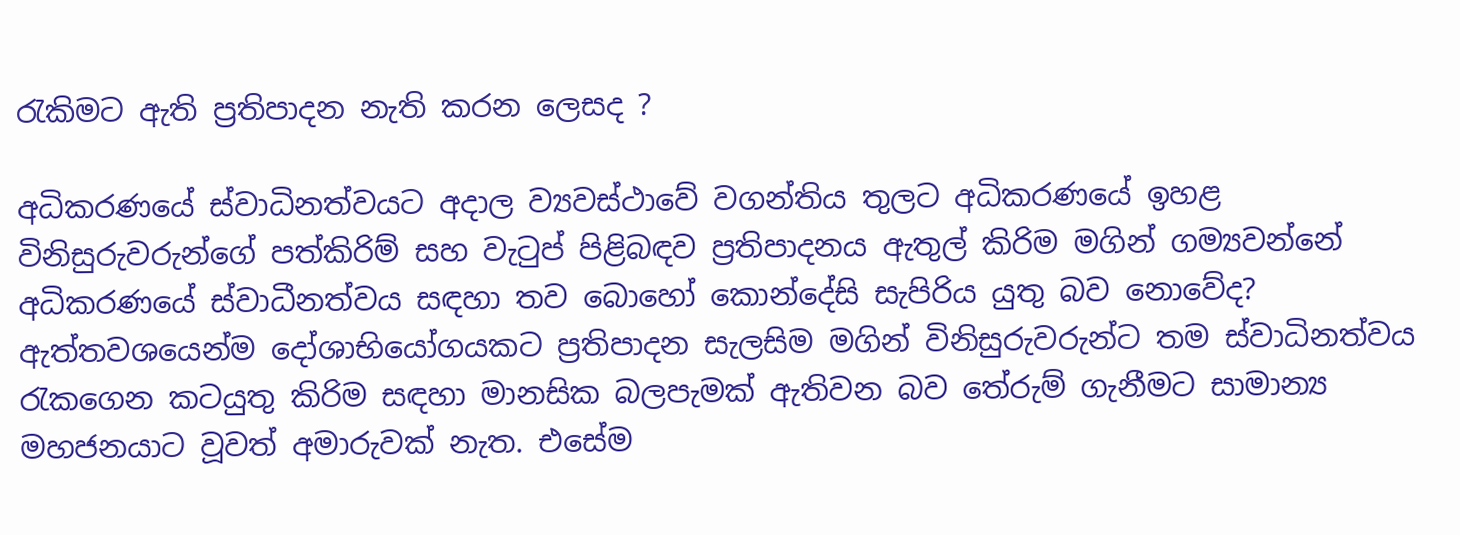රැකිමට ඇති ප්‍රතිපාදන නැති කරන ලෙසද ?

අධිකරණයේ ස්වාධිනත්වයට අදාල ව්‍යවස්ථාවේ වගන්තිය තුලට අධිකරණයේ ඉහළ විනිසුරුවරුන්ගේ පත්කිරිම් සහ වැටුප් පිළිබඳව ප්‍රතිපාදනය ඇතුල් කිරිම මගින් ගම්‍යවන්නේ අධිකරණයේ ස්වාධීනත්වය සඳහා තව බොහෝ කොන්දේසි සැපිරිය යුතු බව නොවේද? ඇත්තවශයෙන්ම දෝශාභියෝගයකට ප්‍රතිපාදන සැලසිම මගින් විනිසුරුවරුන්ට තම ස්වාධිනත්වය රැකගෙන කටයුතු කිරිම සඳහා මානසික බලපැමක් ඇතිවන බව තේරුම් ගැනීමට සාමාන්‍ය මහජනයාට වූවත් අමාරුවක් නැත. එසේම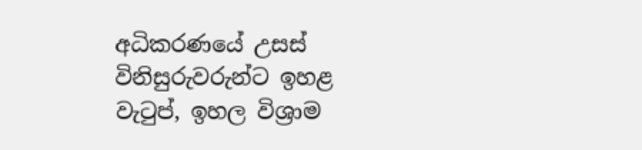අධිකරණයේ උසස් විනිසුරුවරුන්ට ඉහළ වැටුප්, ඉහල විශ්‍රාම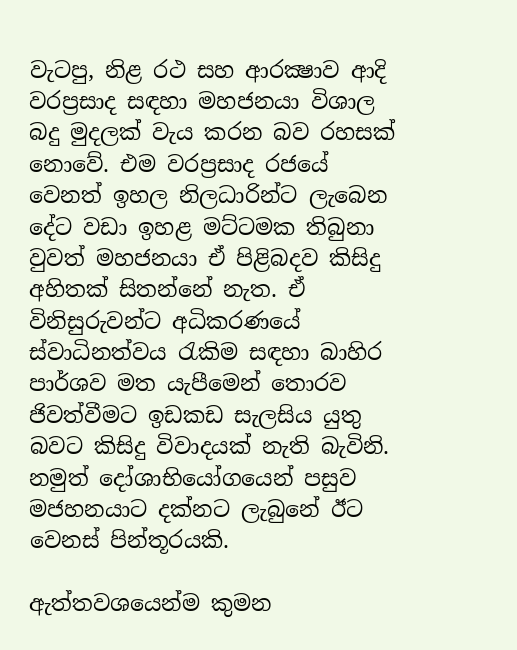වැටපු, නිළ රථ සහ ආරක්‍ෂාව ආදි වරප්‍රසාද සඳහා මහජනයා විශාල බදු මුදලක් වැය කරන බව රහසක් නොවේ. එම වරප්‍රසාද රජයේ වෙනත් ඉහල නිලධාරින්ට ලැබෙන දේට වඩා ඉහළ මට්ටමක තිබුනා වුවත් මහජනයා ඒ පිළිබදව කිසිදු අහිතක් සිතන්නේ නැත. ඒ විනිසුරුවන්ට අධිකරණයේ ස්වාධිනත්වය රැකිම සඳහා බාහිර පාර්ශව මත යැපීමෙන් තොරව ජිවත්වීමට ඉඩකඩ සැලසිය යුතු බවට කිසිදු විවාදයක් නැති බැවිනි. නමුත් දෝශාභියෝගයෙන් පසුව මජහනයාට දක්නට ලැබුනේ ඊට වෙනස් පින්තූරයකි.

ඇත්තවශයෙන්ම කුමන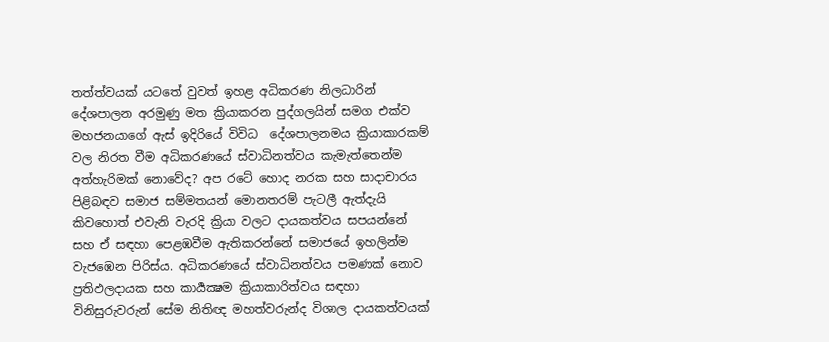තත්ත්වයක් යටතේ වුවත් ඉහළ අධිකරණ නිලධාරින් දේශපාලන අරමුණු මත ක්‍රියාකරන පුද්ගලයින් සමග එක්ව මහජනයාගේ ඇස් ඉදිරියේ විවිධ  දේශපාලනමය ක්‍රියාකාරකම් වල නිරත වීම අධිකරණයේ ස්වාධිනත්වය කැමැත්තෙන්ම අත්හැරිමක් නොවේද? අප රටේ හොද නරක සහ සාදාචාරය පිළිබඳව සමාජ සම්මතයන් මොනතරම් පැටලී ඇත්දැයි කිවහොත් එවැනි වැරදි ක්‍රියා වලට දායකත්වය සපයන්නේ සහ ඒ සඳහා පෙළඹවීම ඇතිකරන්නේ සමාජයේ ඉහලින්ම වැජඹෙන පිරිස්ය. අධිකරණයේ ස්වාධිනත්වය පමණක් නොව ප්‍රතිඵලදායක සහ කාර්‍යක්‍ෂම ක්‍රියාකාරිත්වය සඳහා විනිසුරුවරුන් සේම නිතිඥ මහත්වරුන්ද විශාල දායකත්වයක්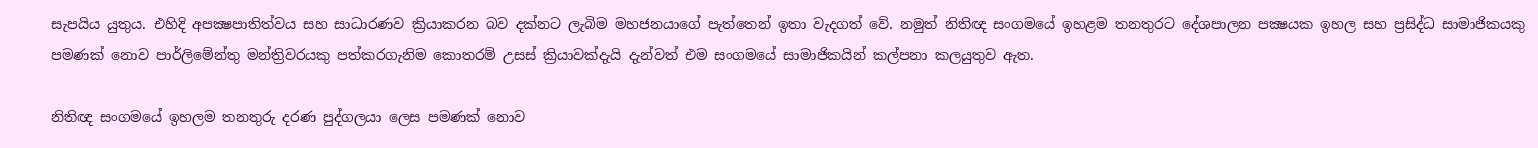සැපයිය යුතුය. එහිදි අපක්‍ෂපාතිත්වය සහ සාධාරණව ක්‍රියාකරන බව දක්නට ලැබිම මහජනයාගේ පැත්තෙන් ඉතා වැදගත් වේ. නමුත් නිතිඥ සංගමයේ ඉහළම තනතුරට දේශපාලන පක්‍ෂයක ඉහල සහ ප්‍රසිද්ධ සාමාජිකයකු පමණක් නොව පාර්ලිමේන්තු මන්ත්‍රිවරයකු පත්කරගැනිම කොතරම් උසස් ක්‍රියාවක්දැයි දැන්වත් එම සංගමයේ සාමාජිකයින් කල්පනා කලයුතුව ඇත.

නිතිඥ සංගමයේ ඉහලම තනතුරු දරණ පුද්ගලයා ලෙස පමණක් නොව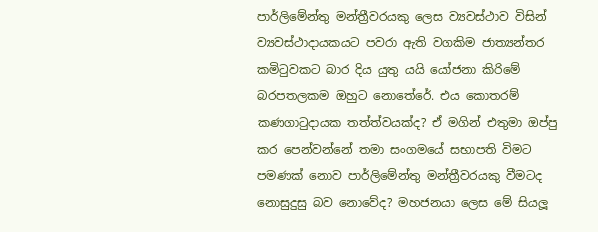පාර්ලිමේන්තු මන්ත්‍රීවරයකු ලෙස ව්‍යවස්ථාව විසින් ව්‍යවස්ථාදායකයට පවරා ඇති වගකිම ජාත්‍යන්තර කමිටුවකට බාර දිය යුතු යයි යෝජනා කිරිමේ බරපතලකම ඔහුට නොතේරේ. එය කොතරම් කණගාටුදායක තත්ත්වයක්ද? ඒ මගින් එතුමා ඔප්පු කර පෙන්වන්නේ තමා සංගමයේ සභාපති විමට පමණක් නොව පාර්ලිමේන්තු මන්ත්‍රීවරයකු වීමටද නොසුදුසු බව නොවේද? මහජනයා ලෙස මේ සියලූ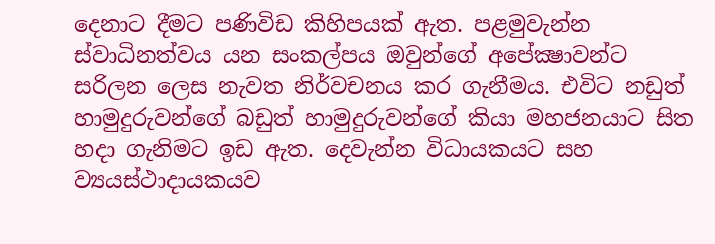දෙනාට දීමට පණිවිඩ කිහිපයක් ඇත. පළමුවැන්න ස්වාධිනත්වය යන සංකල්පය ඔවුන්ගේ අපේක්‍ෂාවන්ට සරිලන ලෙස නැවත නිර්වචනය කර ගැනීමය. එවිට නඩුත් හාමුදුරුවන්ගේ බඩුත් හාමුදුරුවන්ගේ කියා මහජනයාට සිත හදා ගැනිමට ඉඩ ඇත. දෙවැන්න විධායකයට සහ ව්‍යයස්ථාදායකයව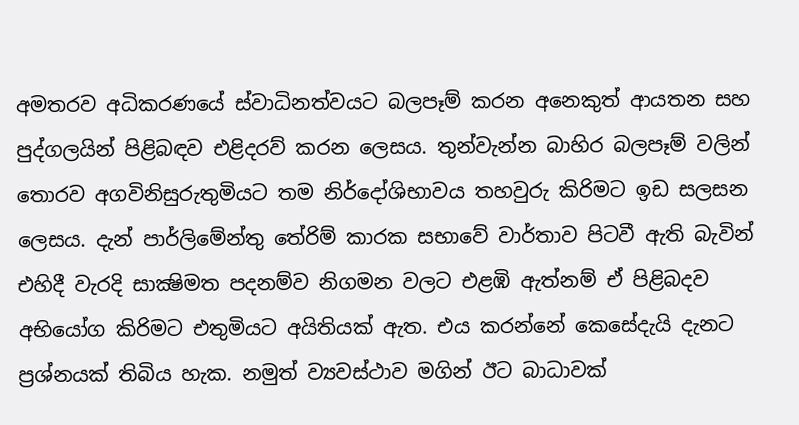අමතරව අධිකරණයේ ස්වාධිනත්වයට බලපෑම් කරන අනෙකුත් ආයතන සහ පුද්ගලයින් පිළිබඳව එළිදරව් කරන ලෙසය. තුන්වැන්න බාහිර බලපෑම් වලින් තොරව අගවිනිසුරුතුමියට තම නිර්දෝශිභාවය තහවුරු කිරිමට ඉඩ සලසන ලෙසය. දැන් පාර්ලිමේන්තු තේරිම් කාරක සභාවේ වාර්තාව පිටවී ඇති බැවින් එහිදී වැරදි සාක්‍ෂිමත පදනම්ව නිගමන වලට එළඹි ඇත්නම් ඒ පිළිබදව අභියෝග කිරිමට එතුමියට අයිතියක් ඇත. එය කරන්නේ කෙසේදැයි දැනට ප්‍රශ්නයක් තිබිය හැක. නමුත් ව්‍යවස්ථාව මගින් ඊට බාධාවක්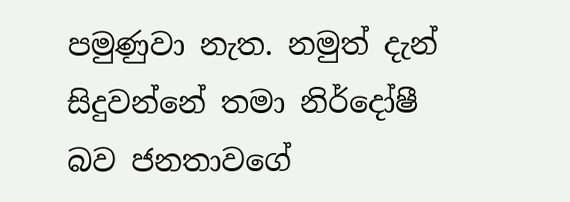පමුණුවා නැත. නමුත් දැන් සිදුවන්නේ තමා නිර්දෝෂී බව ජනතාවගේ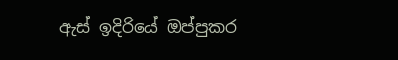ඇස් ඉදිරියේ ඔප්පුකර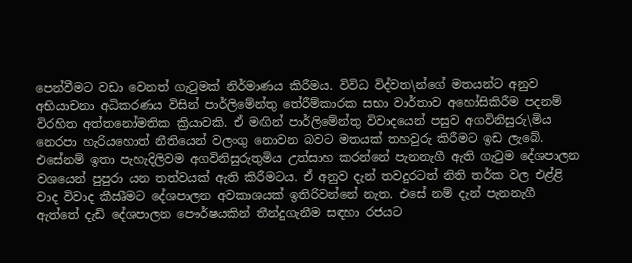පෙන්වීමට වඩා වෙනත් ගැටුමක් නිර්මාණය කිරීමය. විවිධ විද්වත\න්ගේ මතයන්ට අනුව අභියාචනා අධිකරණය විසින් පාර්ලිමේන්තු තේරීම්කාරක සභා වාර්තාව අහෝසිකිරීම පදනම් විරහිත අත්තනෝමතික ක්‍රියාවකි. ඒ මඟින් පාර්ලිමේන්තු විවාදයෙන් පසුව අගවිනිසුරු\මිය නෙරපා හැරියහොත් නීතියෙන් වලංගු නොවන බවට මතයක් තහවුරු කිරීමට ඉඩ ලැබේ. එසේනම් ඉතා පැහැදිලිවම අගවිනිසුරුතුමිය උත්සාහ කරන්නේ පැනනැගී ඇති ගැටුම දේශපාලන වශයෙන් පුපුරා යන තත්වයක් ඇති කිරීමටය. ඒ අනුව දැන් තවදුරටත් නිති තර්ක වල එළ්ළි වාද විවාද කීඍීමට දේශපාලන අවකාශයක් ඉතිරිවන්නේ නැත. එසේ නම් දැන් පැනනැගී ඇත්තේ දැඩි දේශපාලන පෞර්ෂයකින් තීන්දුගැනීම සඳහා රජයට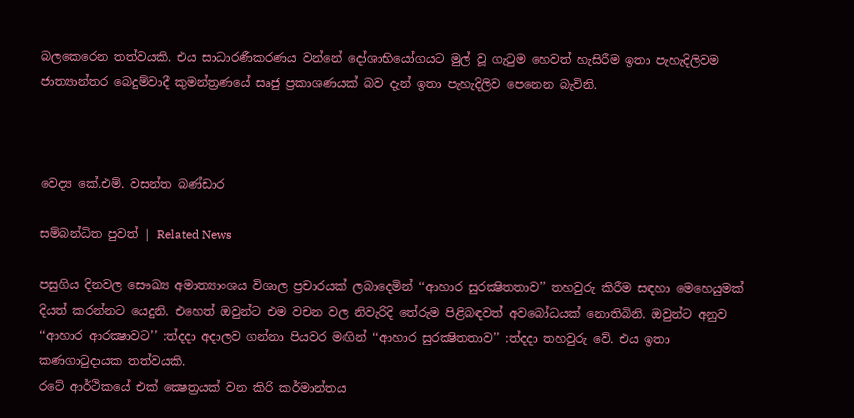බලකෙරෙන තත්වයකි. එය සාධාරණීකරණය වන්නේ දෝශාභියෝගයට මුල් වූ ගැටුම හෙවත් හැසිරීම ඉතා පැහැදිලිවම ජාත්‍යාන්තර බෙදුම්වාදී කුමන්ත්‍රණයේ සෘජු ප්‍රකාශණයක් බව දැන් ඉතා පැහැදිලිව පෙනෙන බැවිනි.



වෙද්‍ය කේ.එම්. වසන්ත බණ්ඩාර

සම්බන්ධිත පුවත් | Related News

පසුගිය දිනවල සෞඛ්‍ය අමාත්‍යාංශය විශාල ප්‍රචාරයක් ලබාදෙමින් ‘‘ආහාර සුරක්‍ෂිතතාව’’ තහවුරු කිරීම සඳහා මෙහෙයුමක් දියත් කරන්නට යෙදුනි. එහෙත් ඔවුන්ට එම වචන වල නිවැරිදි තේරුම පිළිබඳවත් අවබෝධයක් නොතිබිනි. ඔවුන්ට අනුව ‘‘ආහාර ආරක්‍ෂාවට’’ :ත්‍දදා අදාලව ගන්නා පියවර මඟින් ‘‘ආහාර සුරක්‍ෂිතතාව’’ :ත්‍දදා තහවුරු වේ. එය ඉතා කණගාටුදායක තත්වයකි.
රටේ ආර්ථිකයේ එක් ක්‍ෂෙත්‍රයක් වන කිරි කර්මාන්තය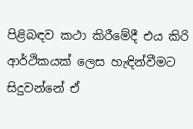පිළිබඳව කථා කිරීමේදී එය කිරි ආර්ථිකයක් ලෙස හැඳින්වීමට සිදුවන්නේ ඒ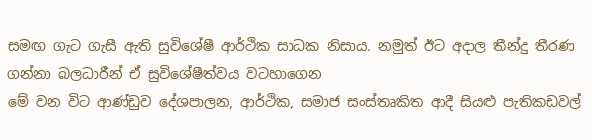සමඟ ගැට ගැසී ඇති සුවිශේෂී ආර්ථික සාධක නිසාය. නමුත් ඊට අදාල තීන්දු තීරණ ගන්නා බලධාරීන් ඒ සුවිශේෂීත්වය වටහාගෙන
මේ වන විට ආණ්ඩුව දේශපාලන, ආර්ථික, සමාජ සංස්තෘකිත ආදී සියළු පැතිකඩවල්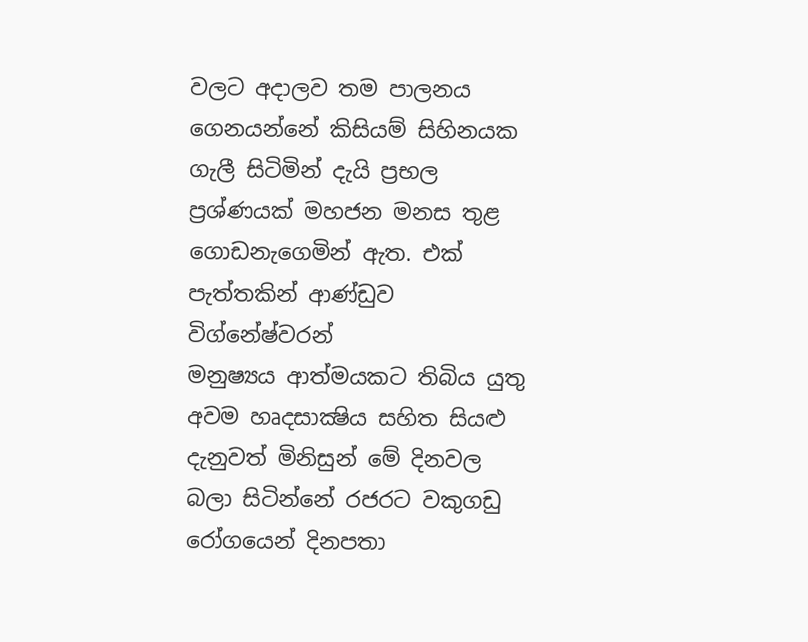වලට අදාලව තම පාලනය ගෙනයන්නේ කිසියම් සිහිනයක ගැලී සිටිමින් දැයි ප්‍රභල ප්‍රශ්ණයක් මහජන මනස තුළ ගොඩනැගෙමින් ඇත. එක් පැත්තකින් ආණ්ඩුව විග්නේෂ්වරන්
මනුෂ්‍යය ආත්මයකට තිබිය යුතු අවම හෘදසාක්‍ෂිය සහිත සියළු දැනුවත් මිනිසුන් මේ දිනවල බලා සිටින්නේ රජරට වකුගඩු රෝගයෙන් දිනපතා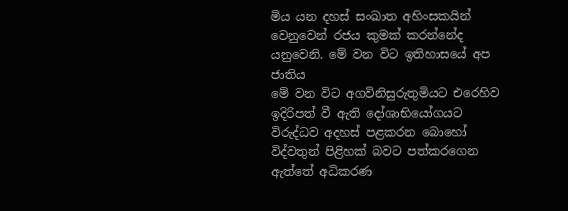මිය යන දහස් සංඛාත අහිංසකයින් වෙනුවෙන් රජය කුමක් කරන්නේද යනුවෙනි. මේ වන විට ඉතිහාසයේ අප ජාතිය
මේ වන විට අගවිනිසුරුතුමියට එරෙහිව ඉදිරිපත් වී ඇති දෝශාභියෝගයට විරුද්ධව අදහස් පළකරන බොහෝ විද්වතුන් පිළිහක් බවට පත්කරගෙන ඇත්තේ අධිකරණ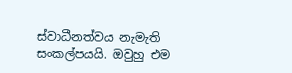ස්වාධීනත්වය නැමැති සංකල්පයයි. ඔවුහු එම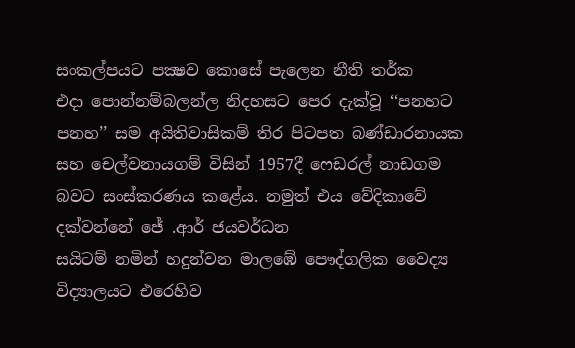සංකල්පයට පක්‍ෂව කොසේ පැලෙන නීති තර්ක
එදා පොන්නම්බලන්ල නිදහසට පෙර දැක්වූ ‘‘පනහට පනහ’’ සම අයිතිවාසිකම් තිර පිටපත බණ්ඩාරනායක සහ චෙල්වනායගම් විසින් 1957දී ෆෙඩරල් නාඩගම බවට සංස්කරණය කළේය. නමුත් එය වේදිකාවේ දක්වන්නේ ජේ .ආර් ජයවර්ධන
සයිටම් නමින් හදුන්වන මාලඹේ පෞද්ගලික වෛද්‍ය විද්‍යාලයට එරෙහිව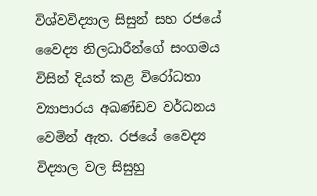විශ්වවිද්‍යාල සිසුන් සහ රජයේ වෛද්‍ය නිලධාරීන්ගේ සංගමය විසින් දියත් කළ විරෝධතා ව්‍යාපාරය අඛණ්ඩව වර්ධනය වෙමින් ඇත. රජයේ වෛද්‍ය විද්‍යාල වල සිසුහු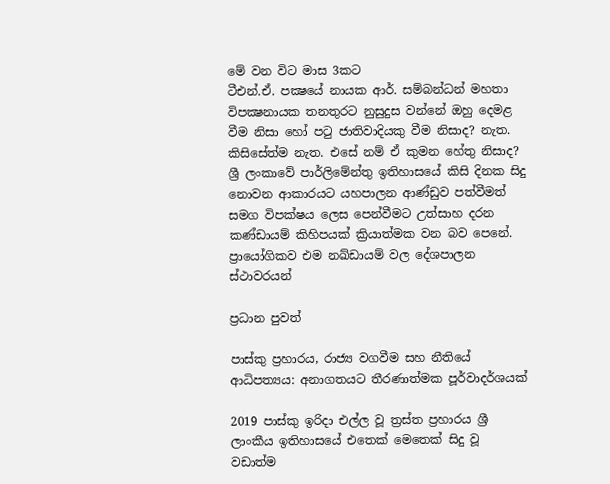මේ වන විට මාස 3කට
ටීඑන්.ඒ. පක්‍ෂයේ නායක ආර්. සම්බන්ධන් මහතා විපක්‍ෂනායක තනතුරට නුසුදුස වන්නේ ඔහු දෙමළ වීම නිසා හෝ පටු ජාතිවාදියකු වීම නිසාද? නැත. කිසිසේත්ම නැත. එසේ නම් ඒ කුමන හේතු නිසාද?
ශ්‍රී ලංකාවේ පාර්ලිමේන්තු ඉතිහාසයේ කිසි දිනක සිදු නොවන ආකාරයට යහපාලන ආණ්ඩුව පත්වීමත් සමග විපක්ෂය ලෙස පෙන්වීමට උත්සාහ දරන කණ්ඩායම් කිහිපයක් ක්‍රියාත්මක වන බව පෙනේ. ප්‍රායෝගිකව එම නඛ්ඩායම් වල දේශපාලන ස්ථාවරයන්

ප්‍රධාන පුවත්

පාස්කු ප්‍රහාරය, රාජ්‍ය වගවීම සහ නීතියේ ආධිපත්‍යය: අනාගතයට තීරණාත්මක පූර්වාදර්ශයක්

2019 පාස්කු ඉරිදා එල්ල වූ ත්‍රස්ත ප්‍රහාරය ශ්‍රී ලාංකීය ඉතිහාසයේ එතෙක් මෙතෙක් සිදු වූ වඩාත්ම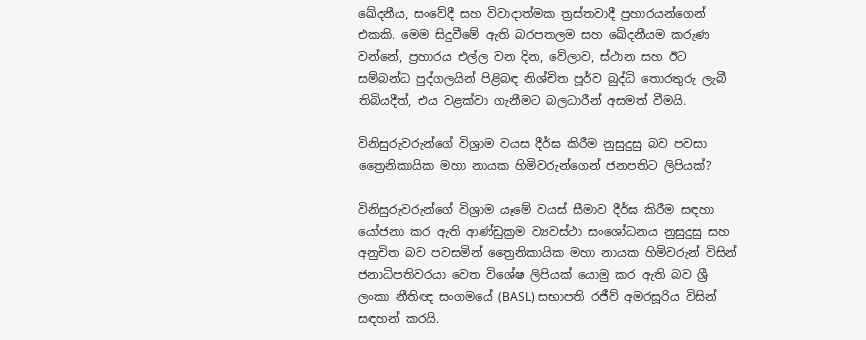ඛේදනීය, සංවේදී සහ විවාදාත්මක ත්‍රස්තවාදී ප්‍රහාරයන්ගෙන් එකකි. මෙම සිදුවීමේ ඇති බරපතලම සහ ඛේදනීයම කරුණ වන්නේ, ප්‍රහාරය එල්ල වන දින, වේලාව, ස්ථාන සහ ඊට සම්බන්ධ පුද්ගලයින් පිළිබඳ නිශ්චිත පූර්ව බුද්ධි තොරතුරු ලැබී තිබියදීත්, එය වළක්වා ගැනීමට බලධාරීන් අසමත් වීමයි.

විනිසුරුවරුන්ගේ විශ්‍රාම වයස දීර්ඝ කිරීම නුසුදුසු බව පවසා ත්‍රෛනිකායික මහා නායක හිමිවරුන්ගෙන් ජනපතිට ලිපියක්?

විනිසුරුවරුන්ගේ විශ්‍රාම යෑමේ වයස් සීමාව දීර්ඝ කිරීම සඳහා යෝජනා කර ඇති ආණ්ඩුක්‍රම ව්‍යවස්ථා සංශෝධනය නුසුදුසු සහ අනුචිත බව පවසමින් ත්‍රෛනිකායික මහා නායක හිමිවරුන් විසින් ජනාධිපතිවරයා වෙත විශේෂ ලිපියක් යොමු කර ඇති බව ශ්‍රී ලංකා නීතිඥ සංගමයේ (BASL) සභාපති රජීව් අමරසූරිය විසින් සඳහන් කරයි.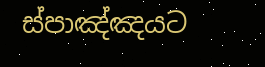ස්පාඤ්ඤයට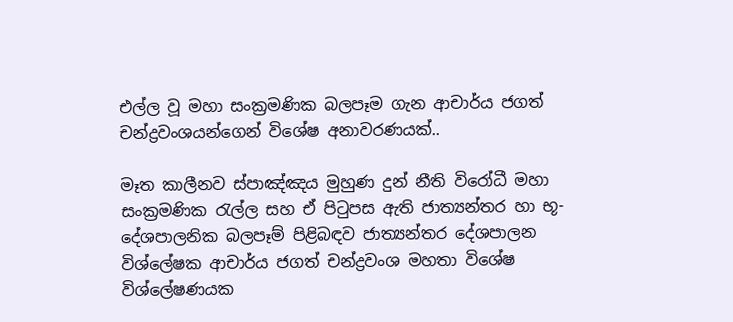එල්ල වූ මහා සංක්‍රමණික බලපෑම ගැන ආචාර්ය ජගත් චන්ද්‍රවංශයන්ගෙන් විශේෂ අනාවරණයක්..

මෑත කාලීනව ස්පාඤ්ඤය මුහුණ දුන් නීති විරෝධී මහා සංක්‍රමණික රැල්ල සහ ඒ පිටුපස ඇති ජාත්‍යන්තර හා භූ-දේශපාලනික බලපෑම් පිළිබඳව ජාත්‍යන්තර දේශපාලන විශ්ලේෂක ආචාර්ය ජගත් චන්ද්‍රවංශ මහතා විශේෂ විශ්ලේෂණයක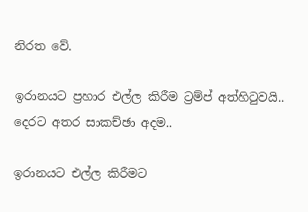නිරත වේ.

ඉරානයට ප්‍රහාර එල්ල කිරීම ට්‍රම්ප් අත්හිටුවයි.. දෙරට අතර සාකච්ඡා අදම..

ඉරානයට එල්ල කිරීමට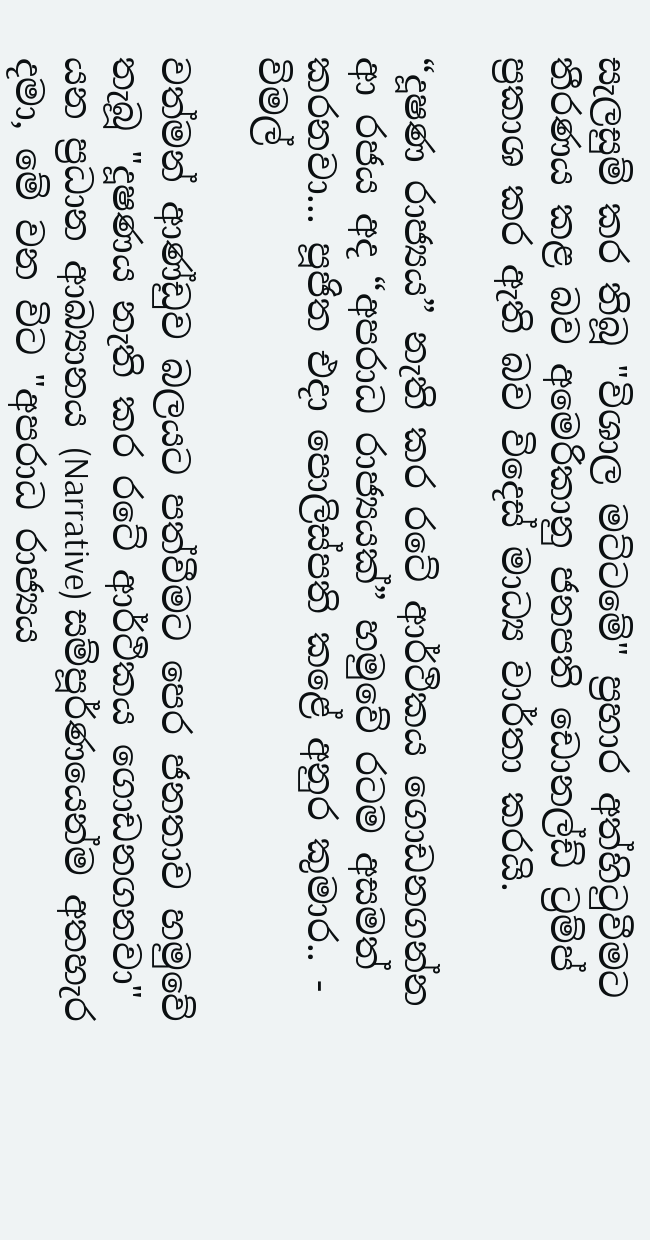සැලසුම් කර තිබූ "විශාල මට්ටමේ" ප්‍රහාර අත්හිටුවීමට තීරණය කළ බව අමෙරිකානු ජනපති ඩොනල්ඩ් ට්‍රම්ප් ප්‍රකාශ කර ඇති බව විදෙස් මාධ්‍ය වාර්තා කරයි.

“දූෂණ රාජ්‍යය” නැති කර රටේ ආර්ථිකය ගොඩනගන්න ආ රජය අද “අපරාධ රාජ්‍යයක්” හමුවේ රටම අසමත් කරනවා... පූජිත එදා පොලිස්පති කළේ අනුර කුමාර.. - විමල්

වත්මන් ආණ්ඩුව බලයට පත්වීමට පෙර ජනතාව හමුවේ තැබූ "දූෂණය නැති කර රටේ ආර්ථිකය ගොඩනගනවා" යන ප්‍රධාන ආඛ්‍යානය (Narrative) සම්පූර්ණයෙන්ම අතහැර දමා, මේ වන විට "අපරාධ රාජ්‍යය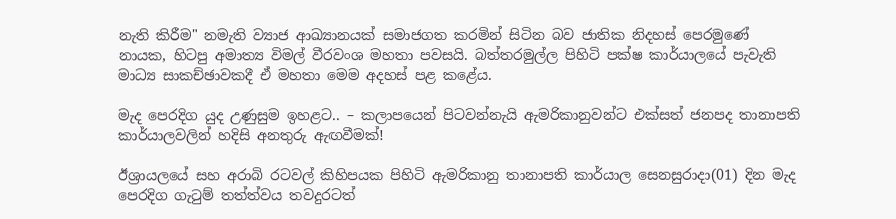නැති කිරීම" නමැති ව්‍යාජ ආඛ්‍යානයක් සමාජගත කරමින් සිටින බව ජාතික නිදහස් පෙරමුණේ නායක, හිටපු අමාත්‍ය විමල් වීරවංශ මහතා පවසයි. බත්තරමුල්ල පිහිටි පක්ෂ කාර්යාලයේ පැවැති මාධ්‍ය සාකච්ඡාවකදී ඒ මහතා මෙම අදහස් පළ කළේය.

මැද පෙරදිග යුද උණුසුම ඉහළට.. – කලාපයෙන් පිටවන්නැයි ඇමරිකානුවන්ට එක්සත් ජනපද තානාපති කාර්යාලවලින් හදිසි අනතුරු ඇඟවීමක්!

ඊශ්‍රායලයේ සහ අරාබි රටවල් කිහිපයක පිහිටි ඇමරිකානු තානාපති කාර්යාල සෙනසුරාදා(01) දින මැද පෙරදිග ගැටුම් තත්ත්වය තවදුරටත්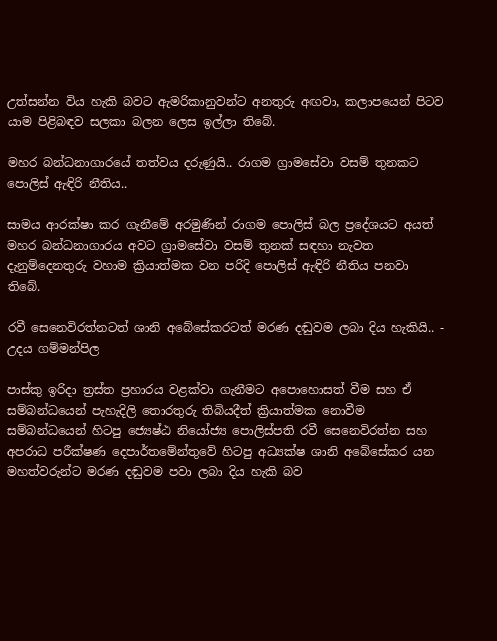උත්සන්න විය හැකි බවට ඇමරිකානුවන්ට අනතුරු අඟවා, කලාපයෙන් පිටව යාම පිළිබඳව සලකා බලන ලෙස ඉල්ලා තිබේ.

මහර බන්ධනාගාරයේ තත්වය දරුණුයි.. රාගම ග්‍රාමසේවා වසම් තුනකට පොලිස් ඇඳිරි නීතිය..

සාමය ආරක්ෂා කර ගැනීමේ අරමුණින් රාගම පොලිස් බල ප්‍රදේශයට අයත් මහර බන්ධනාගාරය අවට ග්‍රාමසේවා වසම් තුනක් සඳහා නැවත දැනුම්දෙනතුරු වහාම ක්‍රියාත්මක වන පරිදි පොලිස් ඇඳිරි නීතිය පනවා තිබේ.

රවී සෙනෙවිරත්නටත් ශානි අබේසේකරටත් මරණ දඬුවම ලබා දිය හැකියි.. - උදය ගම්මන්පිල

පාස්කු ඉරිදා ත්‍රස්ත ප්‍රහාරය වළක්වා ගැනීමට අපොහොසත් වීම සහ ඒ සම්බන්ධයෙන් පැහැදිලි තොරතුරු තිබියදීත් ක්‍රියාත්මක නොවීම සම්බන්ධයෙන් හිටපු ජ්‍යෙෂ්ඨ නියෝජ්‍ය පොලිස්පති රවී සෙනෙවිරත්න සහ අපරාධ පරීක්ෂණ දෙපාර්තමේන්තුවේ හිටපු අධ්‍යක්ෂ ශානි අබේසේකර යන මහත්වරුන්ට මරණ දඬුවම පවා ලබා දිය හැකි බව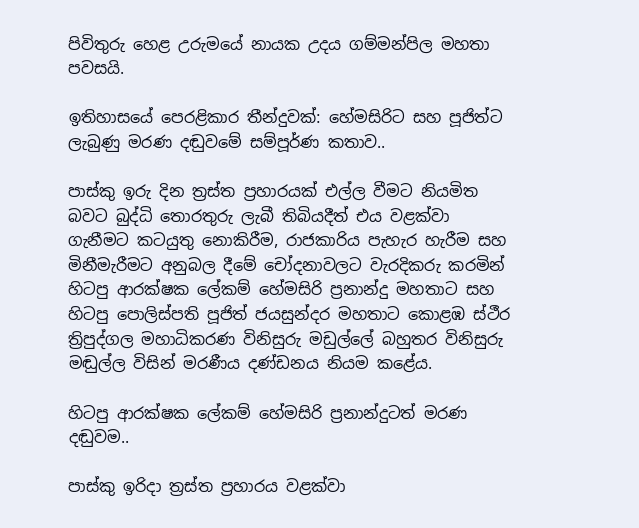පිවිතුරු හෙළ උරුමයේ නායක උදය ගම්මන්පිල මහතා පවසයි.

ඉතිහාසයේ පෙරළිකාර තීන්දුවක්: හේමසිරිට සහ පූජිත්ට ලැබුණු මරණ දඬුවමේ සම්පූර්ණ කතාව..

පාස්කු ඉරු දින ත්‍රස්ත ප්‍රහාරයක් එල්ල වීමට නියමිත බවට බුද්ධි තොරතුරු ලැබී තිබියදීත් එය වළක්වා ගැනීමට කටයුතු නොකිරීම, රාජකාරිය පැහැර හැරීම සහ මිනීමැරීමට අනුබල දීමේ චෝදනාවලට වැරදිකරු කරමින් හිටපු ආරක්ෂක ලේකම් හේමසිරි ප්‍රනාන්දු මහතාට සහ හිටපු පොලිස්පති පූජිත් ජයසුන්දර මහතාට කොළඹ ස්ථීර ත්‍රිපුද්ගල මහාධිකරණ විනිසුරු මඩුල්ලේ බහුතර විනිසුරු මඬුල්ල විසින් මරණීය දණ්ඩනය නියම කළේය.

හිටපු ආරක්ෂක ලේකම් හේමසිරි ප්‍රනාන්දුටත් මරණ දඬුවම..

පාස්කු ඉරිදා ත්‍රස්ත ප්‍රහාරය වළක්වා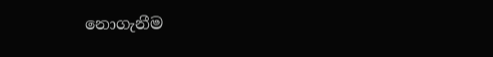නොගැනීම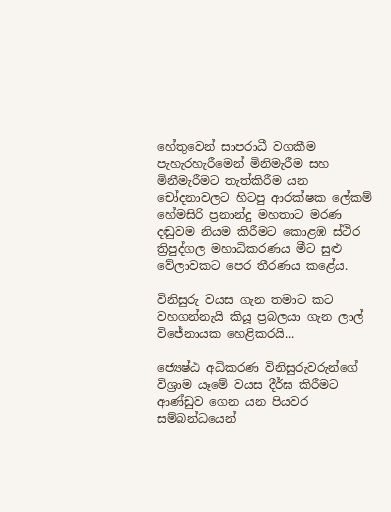හේතුවෙන් සාපරාධී වගකීම පැහැරහැරීමෙන් මිනිමැරීම සහ මිනීමැරීමට තැත්කිරීම යන චෝදනාවලට හිටපු ආරක්ෂක ලේකම් හේමසිරි ප්‍රනාන්දු මහතාට මරණ දඬුවම නියම කිරීමට කොළඹ ස්ථිර ත්‍රිපුද්ගල මහාධිකරණය මීට සුළු වේලාවකට පෙර තීරණය කළේය.

විනිසුරු වයස ගැන තමාට කට වහගන්නැයි කියූ ප්‍රබලයා ගැන ලාල් විජේනායක හෙළිකරයි...

ජ්‍යෙෂ්ඨ අධිකරණ විනිසුරුවරුන්ගේ විශ්‍රාම යෑමේ වයස දීර්ඝ කිරීමට ආණ්ඩුව ගෙන යන පියවර සම්බන්ධයෙන්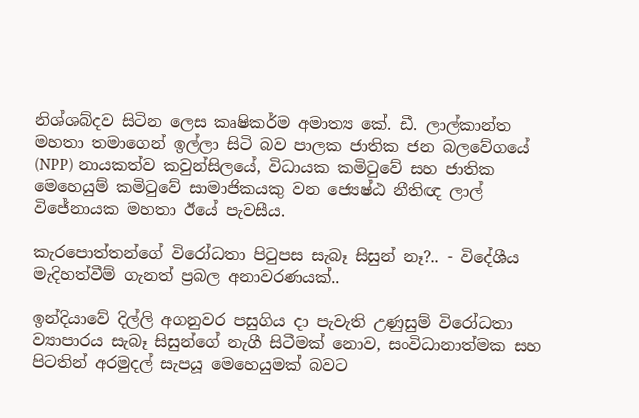නිශ්ශබ්දව සිටින ලෙස කෘෂිකර්ම අමාත්‍ය කේ. ඩී. ලාල්කාන්ත මහතා තමාගෙන් ඉල්ලා සිටි බව පාලක ජාතික ජන බලවේගයේ (NPP) නායකත්ව කවුන්සිලයේ, විධායක කමිටුවේ සහ ජාතික මෙහෙයුම් කමිටුවේ සාමාජිකයකු වන ජ්‍යෙෂ්ඨ නීතිඥ ලාල් විජේනායක මහතා ඊයේ පැවසීය.

කැරපොත්තන්ගේ විරෝධතා පිටුපස සැබෑ සිසුන් නෑ?.. - විදේශීය මැදිහත්වීම් ගැනත් ප්‍රබල අනාවරණයක්..

ඉන්දියාවේ දිල්ලි අගනුවර පසුගිය දා පැවැති උණුසුම් විරෝධතා ව්‍යාපාරය සැබෑ සිසුන්ගේ නැගී සිටීමක් නොව, සංවිධානාත්මක සහ පිටතින් අරමුදල් සැපයූ මෙහෙයුමක් බවට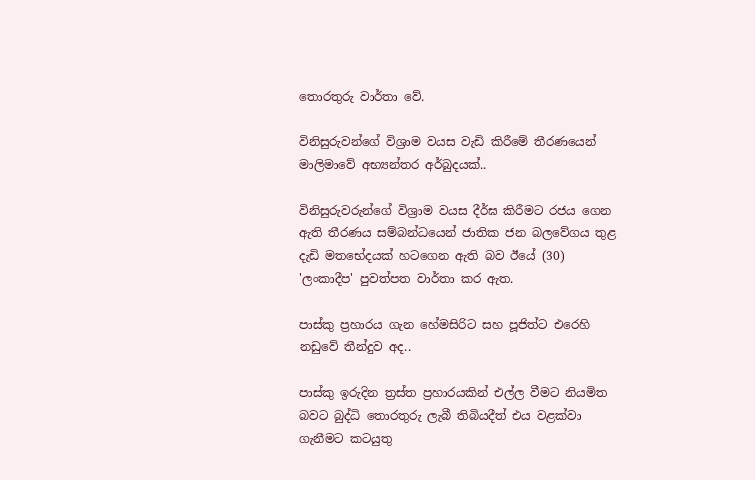තොරතුරු වාර්තා වේ.

විනිසුරුවන්ගේ විශ්‍රාම වයස වැඩි කිරීමේ තීරණයෙන් මාලිමාවේ අභ්‍යන්තර අර්බුදයක්..

විනිසුරුවරුන්ගේ විශ්‍රාම වයස දීර්ඝ කිරීමට රජය ගෙන ඇති තීරණය සම්බන්ධයෙන් ජාතික ජන බලවේගය තුළ දැඩි මතභේදයක් හටගෙන ඇති බව ඊයේ (30) 'ලංකාදීප' පුවත්පත වාර්තා කර ඇත.

පාස්කු ප්‍රහාරය ගැන හේමසිරිට සහ පූජිත්ට එරෙහි නඩුවේ තීන්දුව අද..

පාස්කු ඉරුදින ත්‍රස්ත ප්‍රහාරයකින් එල්ල වීමට නියමිත බවට බුද්ධි තොරතුරු ලැබී තිබියදීත් එය වළක්වා ගැනීමට කටයුතු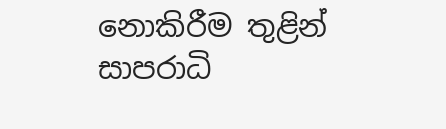නොකිරීම තුළින් සාපරාධි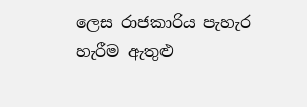ලෙස රාජකාරිය පැහැර හැරීම ඇතුළු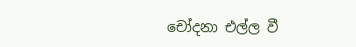චෝදනා එල්ල වී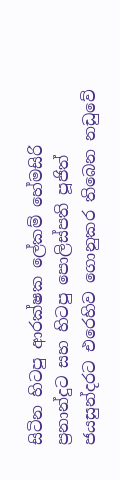සිටින හිටපු ආරක්ෂක ලේකම් හේමසිරි ප්‍රනාන්දුට සහ හිටපු පොලිස්පති පූජිත් ජයසුන්දරට එරෙහිව ගොනුකර තිබෙන නඩුවේ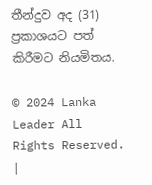තීන්දුව අද (31) ප්‍රකාශයට පත් කිරීමට නියමිතය.

© 2024 Lanka Leader All Rights Reserved. |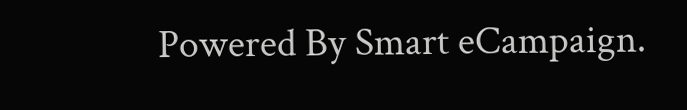Powered By Smart eCampaign.